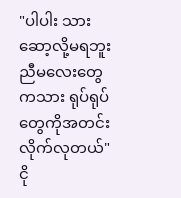"ပါပါး သားဆော့လို့မရဘူး ညီမလေးတွေကသား ရုပ်ရုပ်တွေကိုအတင်းလိုက်လုတယ်"
ငို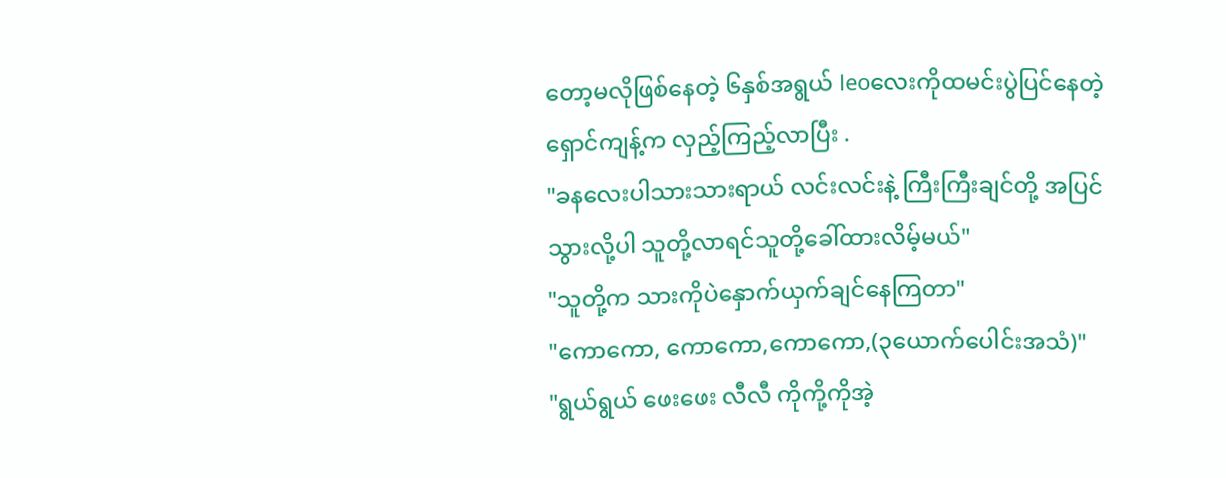တော့မလိုဖြစ်နေတဲ့ ၆နှစ်အရွယ် leoလေးကိုထမင်းပွဲပြင်နေတဲ့ ရှောင်ကျန့်က လှည့်ကြည့်လာပြီး .
"ခနလေးပါသားသားရာယ် လင်းလင်းနဲ့ ကြီးကြီးချင်တို့ အပြင်သွားလို့ပါ သူတို့လာရင်သူတို့ခေါ်ထားလိမ့်မယ်"
"သူတို့က သားကိုပဲနှောက်ယှက်ချင်နေကြတာ"
"ကောကော, ကောကော,ကောကော,(၃ယောက်ပေါင်းအသံ)"
"ရွယ်ရွယ် ဖေးဖေး လီလီ ကိုကို့ကိုအဲ့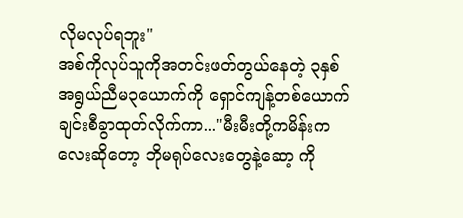လိုမလုပ်ရဘူး"
အစ်ကိုလုပ်သူကိုအတင်းဖတ်တွယ်နေတဲ့ ၃နှစ်အရွယ်ညီမ၃ယောက်ကို ရှောင်ကျန့်တစ်ယောက်ချင်းစီခွာထုတ်လိုက်ကာ..."မီးမီးတို့ကမိန်းကလေးဆိုတော့ ဘိုမရုပ်လေးတွေနဲ့ဆော့ ကို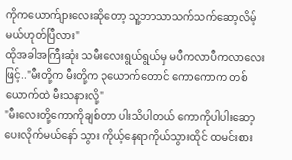ကိုကယောက်ျားလေးဆိုတော့ သူ့ဘာသာသက်သက်ဆော့လိမ့်မယ်ဟုတ်ပြီလား"
ထိုအခါအကြီးဆုံး သမီးလေးရွယ်ရွယ်မှ မပီကလာပီကလာလေးဖြင့်.."မီးတို့က မီးတို့က ၃ယောက်တောင် ကောကောက တစ်ယောက်ထဲ မီးသနားလို့"
"မီးလေးတို့ကောကိုချစ်တာ ပါးသိပါတယ် ကောကိုပါပါးဆော့ပေးလိုက်မယ်နော် သွား ကိုယ့်နေရာကိုယ်သွားထိုင် ထမင်းစား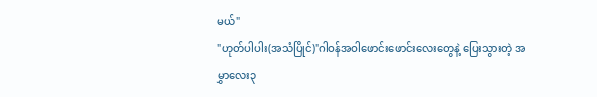မယ်"
"ဟုတ်ပါပါး(အသံပြိုင်)"ဂါဝန်အဝါဖောင်းဖောင်းလေးတွေနဲ့ ပြေးသွားတဲ့ အမွှာလေး၃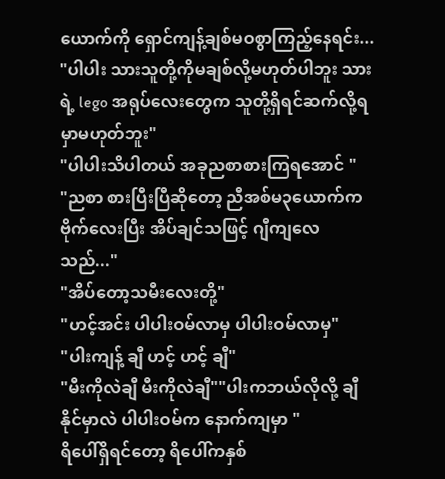ယောက်ကို ရှောင်ကျန့်ချစ်မဝစွာကြည့်နေရင်း...
"ပါပါး သားသူတို့ကိုမချစ်လို့မဟုတ်ပါဘူး သားရဲ့ lego အရုပ်လေးတွေက သူတို့ရှိရင်ဆက်လို့ရမှာမဟုတ်ဘူး"
"ပါပါးသိပါတယ် အခုညစာစားကြရအောင် "
"ညစာ စားပြီးပြီဆိုတော့ ညီအစ်မ၃ယောက်က ဗိုက်လေးပြီး အိပ်ချင်သဖြင့် ဂျီကျလေသည်..."
"အိပ်တော့သမီးလေးတို့"
"ဟင့်အင်း ပါပါးဝမ်လာမှ ပါပါးဝမ်လာမှ"
"ပါးကျန့် ချီ ဟင့် ဟင့် ချီ"
"မီးကိုလဲချီ မီးကိုလဲချီ""ပါးကဘယ်လိုလို့ ချီနိုင်မှာလဲ ပါပါးဝမ်က နောက်ကျမှာ "
ရိပေါ်ရှိရင်တော့ ရိပေါ်ကနှစ်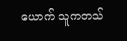ယောက် သူကတသ်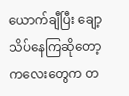ယောက်ချီပြီး ချော့သိပ်နေကြဆိုတော့ ကလေးတွေက တ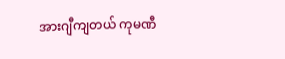အားဂျီကျတယ် ကုမဏီ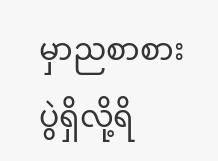မှာညစာစားပွဲရှိလို့ရိ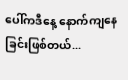ပေါ်ကဒီနေ့ နောက်ကျနေခြင်းဖြစ်တယ်...